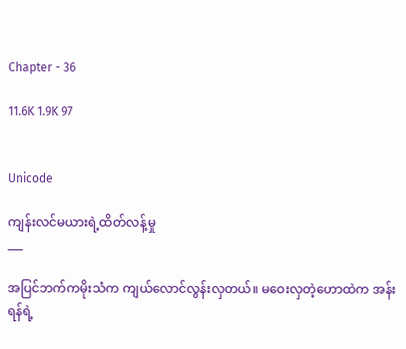Chapter - 36

11.6K 1.9K 97


Unicode

ကျန်းလင်မယားရဲ့ထိတ်လန့်မှု
___

အပြင်ဘက်ကမိုးသံက ကျယ်လောင်လွန်းလှတယ်။ မဝေးလှတဲ့ဟောထဲက အန်းရန်ရဲ့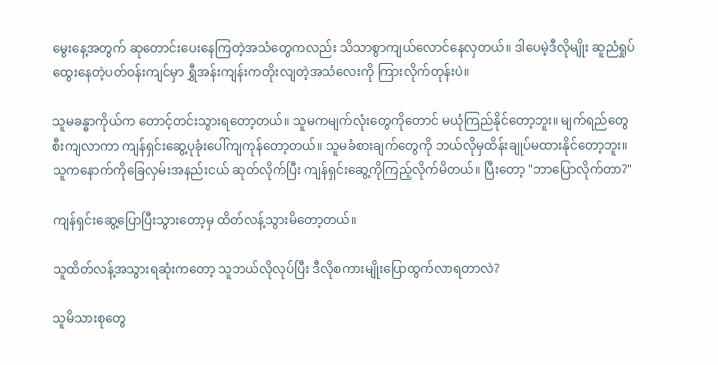မွေးနေ့အတွက် ဆုတောင်းပေးနေကြတဲ့အသံတွေကလည်း သိသာစွာကျယ်လောင်နေလှတယ်။ ဒါပေမဲ့ဒီလိုမျိုး ဆူညံရှုပ်ထွေးနေတဲ့ပတ်ဝန်းကျင်မှာ ရွှီအန်းကျန်းကတိုးလျတဲ့အသံလေးကို ကြားလိုက်တုန်းပဲ။

သူမခန္ဓာကိုယ်က တောင့်တင်းသွားရတော့တယ်။ သူမကမျက်လုံးတွေကိုတောင် မယုံကြည်နိုင်တော့ဘူး။ မျက်ရည်တွေစီးကျလာကာ ကျန်ရှင်းဆွေ့ပုခုံးပေါ်ကျကုန်တော့တယ်။ သူမခံစားချက်တွေကို ဘယ်လိုမှထိန်းချုပ်မထားနိုင်တော့ဘူး။ သူကနောက်ကိုခြေလှမ်းအနည်းငယ် ဆုတ်လိုက်ပြီး ကျန်ရှင်းဆွေ့ကိုကြည့်လိုက်မိတယ်။ ပြီးတော့ "ဘာပြောလိုက်တာ?"

ကျန်ရှင်းဆွေ့ပြောပြီးသွားတော့မှ ထိတ်လန့်သွားမိတော့တယ်။

သူထိတ်လန့်အသွားရဆုံးကတော့ သူဘယ်လိုလုပ်ပြီး ဒီလိုစကားမျိုးပြောထွက်လာရတာလဲ?

သူမိသားစုတွေ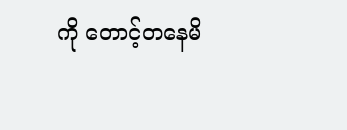ကို တောင့်တနေမိ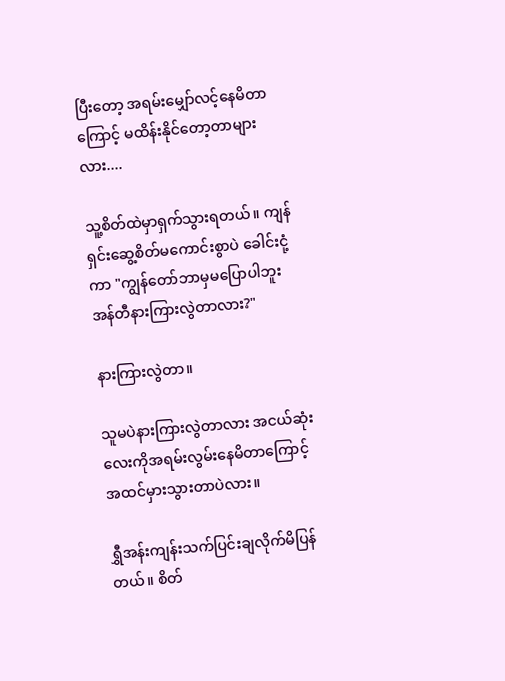ပြီးတော့ အရမ်းမျှော်လင့်နေမိတာကြောင့် မထိန်းနိုင်တော့တာများလား....

သူ့စိတ်ထဲမှာရှက်သွားရတယ်။ ကျန်ရှင်းဆွေ့စိတ်မကောင်းစွာပဲ ခေါင်းငုံ့ကာ "ကျွန်တော်ဘာမှမပြောပါဘူး အန်တီနားကြားလွဲတာလား?"

နားကြားလွဲတာ။

သူမပဲနားကြားလွဲတာလား အငယ်ဆုံးလေးကိုအရမ်းလွမ်းနေမိတာကြောင့် အထင်မှားသွားတာပဲလား။

ရွှီအန်းကျန်းသက်ပြင်းချလိုက်မိပြန်တယ်။ စိတ်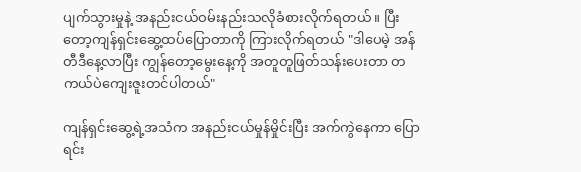ပျက်သွားမှုနဲ့ အနည်းငယ်ဝမ်းနည်းသလိုခံစားလိုက်ရတယ်။ ပြီးတော့ကျန်ရှင်းဆွေ့ထပ်ပြောတာကို ကြားလိုက်ရတယ် "ဒါပေမဲ့ အန်တီဒီနေ့လာပြီး ကျွန်တော့မွေးနေ့ကို အတူတူဖြတ်သန်းပေးတာ တကယ်ပဲကျေးဇူးတင်ပါတယ်"

ကျန်ရှင်းဆွေ့ရဲ့အသံက အနည်းငယ်မှုန်မှိုင်းပြီး အက်ကွဲနေကာ ပြောရင်း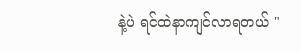နဲ့ပဲ ရင်ထဲနာကျင်လာရတယ် "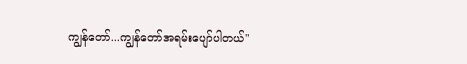ကျွန်တော်...ကျွန်တော်အရမ်းပျော်ပါတယ်"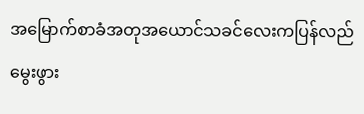အမြောက်စာခံအတုအယောင်သခင်လေးကပြန်လည်မွေးဖွား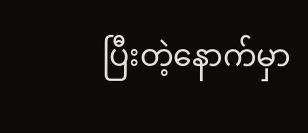ပြီးတဲ့နောက်မှာ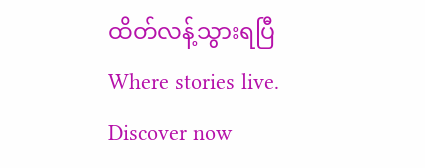ထိတ်လန့်သွားရပြီWhere stories live. Discover now